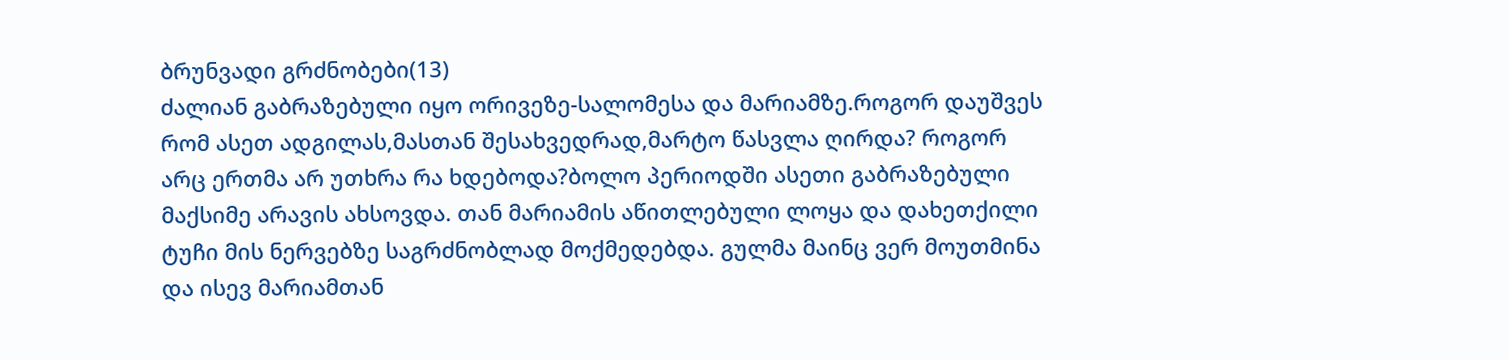ბრუნვადი გრძნობები(13)
ძალიან გაბრაზებული იყო ორივეზე-სალომესა და მარიამზე.როგორ დაუშვეს რომ ასეთ ადგილას,მასთან შესახვედრად,მარტო წასვლა ღირდა? როგორ არც ერთმა არ უთხრა რა ხდებოდა?ბოლო პერიოდში ასეთი გაბრაზებული მაქსიმე არავის ახსოვდა. თან მარიამის აწითლებული ლოყა და დახეთქილი ტუჩი მის ნერვებზე საგრძნობლად მოქმედებდა. გულმა მაინც ვერ მოუთმინა და ისევ მარიამთან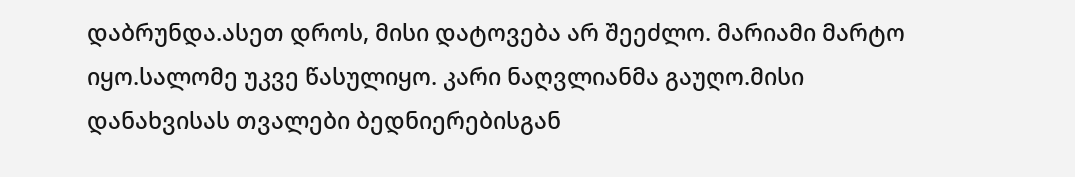დაბრუნდა.ასეთ დროს, მისი დატოვება არ შეეძლო. მარიამი მარტო იყო.სალომე უკვე წასულიყო. კარი ნაღვლიანმა გაუღო.მისი დანახვისას თვალები ბედნიერებისგან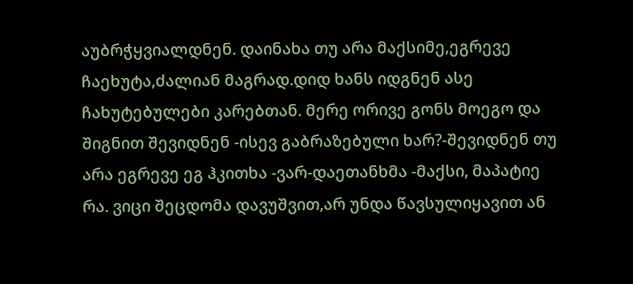აუბრჭყვიალდნენ. დაინახა თუ არა მაქსიმე,ეგრევე ჩაეხუტა,ძალიან მაგრად.დიდ ხანს იდგნენ ასე ჩახუტებულები კარებთან. მერე ორივე გონს მოეგო და შიგნით შევიდნენ -ისევ გაბრაზებული ხარ?-შევიდნენ თუ არა ეგრევე ეგ ჰკითხა -ვარ-დაეთანხმა -მაქსი, მაპატიე რა. ვიცი შეცდომა დავუშვით,არ უნდა წავსულიყავით ან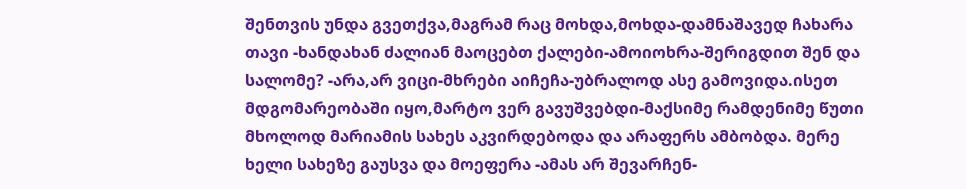შენთვის უნდა გვეთქვა,მაგრამ რაც მოხდა,მოხდა-დამნაშავედ ჩახარა თავი -ხანდახან ძალიან მაოცებთ ქალები-ამოიოხრა-შერიგდით შენ და სალომე? -არა,არ ვიცი-მხრები აიჩეჩა-უბრალოდ ასე გამოვიდა.ისეთ მდგომარეობაში იყო,მარტო ვერ გავუშვებდი-მაქსიმე რამდენიმე წუთი მხოლოდ მარიამის სახეს აკვირდებოდა და არაფერს ამბობდა. მერე ხელი სახეზე გაუსვა და მოეფერა -ამას არ შევარჩენ-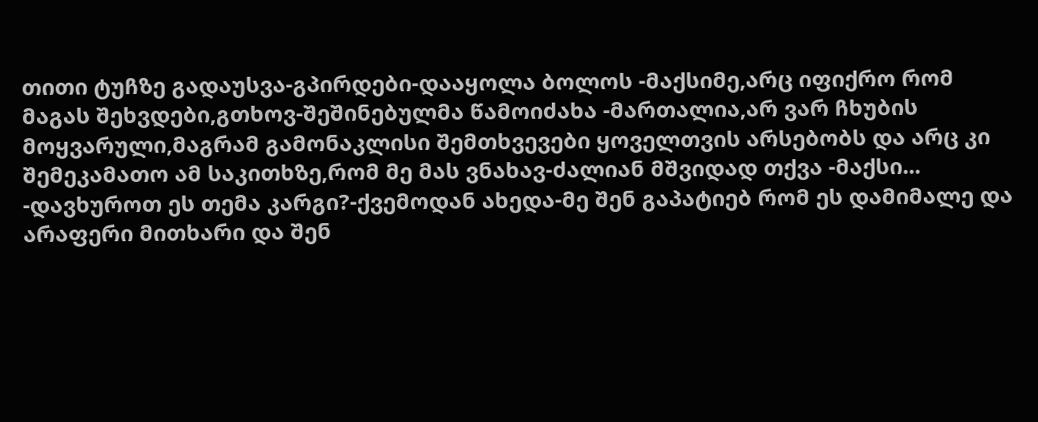თითი ტუჩზე გადაუსვა-გპირდები-დააყოლა ბოლოს -მაქსიმე,არც იფიქრო რომ მაგას შეხვდები,გთხოვ-შეშინებულმა წამოიძახა -მართალია,არ ვარ ჩხუბის მოყვარული,მაგრამ გამონაკლისი შემთხვევები ყოველთვის არსებობს და არც კი შემეკამათო ამ საკითხზე,რომ მე მას ვნახავ-ძალიან მშვიდად თქვა -მაქსი... -დავხუროთ ეს თემა კარგი?-ქვემოდან ახედა-მე შენ გაპატიებ რომ ეს დამიმალე და არაფერი მითხარი და შენ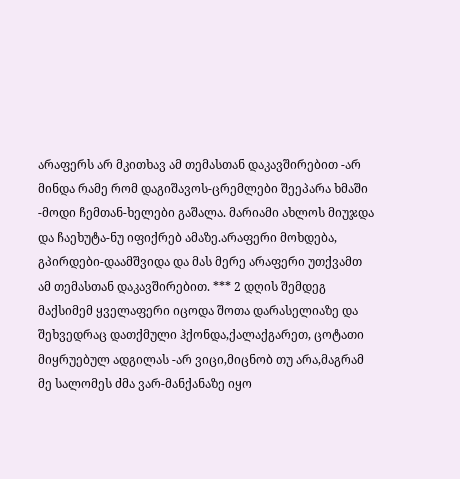არაფერს არ მკითხავ ამ თემასთან დაკავშირებით -არ მინდა რამე რომ დაგიშავოს-ცრემლები შეეპარა ხმაში -მოდი ჩემთან-ხელები გაშალა. მარიამი ახლოს მიუჯდა და ჩაეხუტა-ნუ იფიქრებ ამაზე.არაფერი მოხდება, გპირდები-დაამშვიდა და მას მერე არაფერი უთქვამთ ამ თემასთან დაკავშირებით. *** 2 დღის შემდეგ მაქსიმემ ყველაფერი იცოდა შოთა დარასელიაზე და შეხვედრაც დათქმული ჰქონდა,ქალაქგარეთ, ცოტათი მიყრუებულ ადგილას -არ ვიცი,მიცნობ თუ არა,მაგრამ მე სალომეს ძმა ვარ-მანქანაზე იყო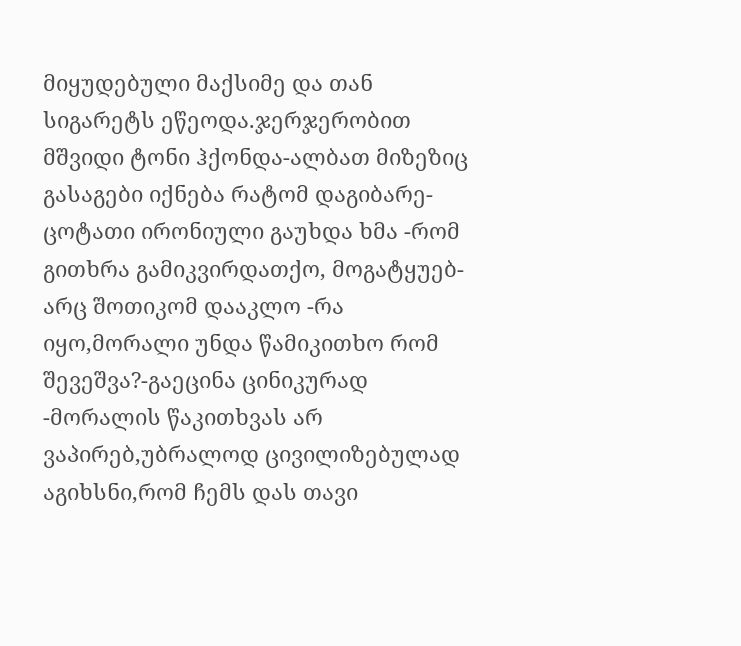მიყუდებული მაქსიმე და თან სიგარეტს ეწეოდა.ჯერჯერობით მშვიდი ტონი ჰქონდა-ალბათ მიზეზიც გასაგები იქნება რატომ დაგიბარე-ცოტათი ირონიული გაუხდა ხმა -რომ გითხრა გამიკვირდათქო, მოგატყუებ-არც შოთიკომ დააკლო -რა იყო,მორალი უნდა წამიკითხო რომ შევეშვა?-გაეცინა ცინიკურად -მორალის წაკითხვას არ ვაპირებ,უბრალოდ ცივილიზებულად აგიხსნი,რომ ჩემს დას თავი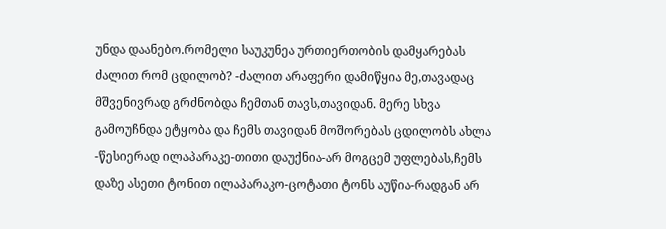უნდა დაანებო.რომელი საუკუნეა ურთიერთობის დამყარებას ძალით რომ ცდილობ? -ძალით არაფერი დამიწყია მე,თავადაც მშვენივრად გრძნობდა ჩემთან თავს,თავიდან. მერე სხვა გამოუჩნდა ეტყობა და ჩემს თავიდან მოშორებას ცდილობს ახლა -წესიერად ილაპარაკე-თითი დაუქნია-არ მოგცემ უფლებას,ჩემს დაზე ასეთი ტონით ილაპარაკო-ცოტათი ტონს აუწია-რადგან არ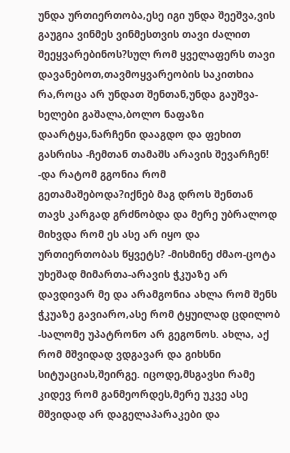უნდა ურთიერთობა,ესე იგი უნდა შეეშვა,ვის გაუგია ვინმეს ვინმესთვის თავი ძალით შეეყვარებინოს?სულ რომ ყველაფერს თავი დავანებოთ,თავმოყვარეობის საკითხია რა,როცა არ უნდათ შენთან,უნდა გაუშვა-ხელები გაშალა,ბოლო ნაფაზი დაარტყა,ნარჩენი დააგდო და ფეხით გასრისა -ჩემთან თამაშს არავის შევარჩენ! -და რატომ გგონია რომ გეთამაშებოდა?იქნებ მაგ დროს შენთან თავს კარგად გრძნობდა და მერე უბრალოდ მიხვდა რომ ეს ასე არ იყო და ურთიერთობას წყვეტს? -მისმინე ძმაო-ცოტა უხეშად მიმართა-არავის ჭკუაზე არ დავდივარ მე და არამგონია ახლა რომ შენს ჭკუაზე გავიარო,ასე რომ ტყუილად ცდილობ -სალომე უპატრონო არ გეგონოს. ახლა, აქ რომ მშვიდად ვდგავარ და გიხსნი სიტუაციას,შეირგე. იცოდე,მსგავსი რამე კიდევ რომ განმეორდეს,მერე უკვე ასე მშვიდად არ დაგელაპარაკები და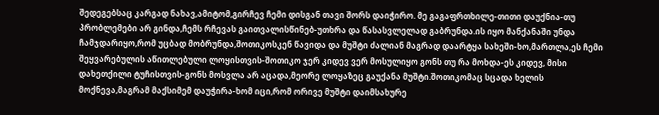შედეგებსაც კარგად ნახავ,ამიტომ,გირჩევ ჩემი დისგან თავი შორს დაიჭირო. მე გაგაფრთხილე-თითი დაუქნია-თუ პრობლემები არ გინდა,ჩემს რჩევას გაითვალისწინებ-უთხრა და წასასვლელად გაბრუნდა.ის იყო მანქანაში უნდა ჩამჯდარიყო,რომ უცბად მობრუნდა,შოთიკოსკენ წავიდა და მუშტი ძალიან მაგრად დაარტყა სახეში-ხო,მართლა,ეს ჩემი შეყვარებულის აწითლებული ლოყისთვის-შოთიკო ჯერ კიდევ ვერ მოსულიყო გონს თუ რა მოხდა-ეს კიდევ, მისი დახეთქილი ტუჩისთვის-გონს მოსვლა არ აცადა,მეორე ლოყაზეც გაუქანა მუშტი.შოთიკომაც სცადა ხელის მოქნევა,მაგრამ მაქსიმემ დაუჭირა-ხომ იცი,რომ ორივე მუშტი დაიმსახურე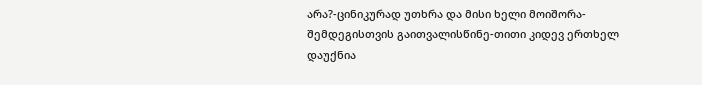არა?-ცინიკურად უთხრა და მისი ხელი მოიშორა-შემდეგისთვის გაითვალისწინე-თითი კიდევ ერთხელ დაუქნია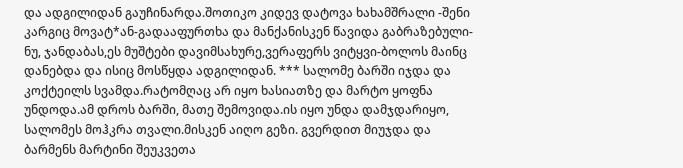და ადგილიდან გაუჩინარდა.შოთიკო კიდევ დატოვა ხახამშრალი -შენი კარგიც მოვატ*ან-გადააფურთხა და მანქანისკენ წავიდა გაბრაზებული-ნუ, ჯანდაბას,ეს მუშტები დავიმსახურე,ვერაფერს ვიტყვი-ბოლოს მაინც დანებდა და ისიც მოსწყდა ადგილიდან. *** სალომე ბარში იჯდა და კოქტეილს სვამდა.რატომღაც არ იყო ხასიათზე და მარტო ყოფნა უნდოდა.ამ დროს ბარში, მათე შემოვიდა.ის იყო უნდა დამჯდარიყო, სალომეს მოჰკრა თვალი.მისკენ აიღო გეზი. გვერდით მიუჯდა და ბარმენს მარტინი შეუკვეთა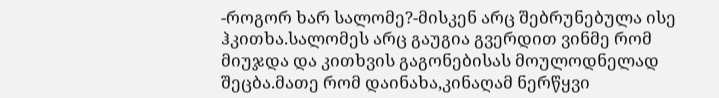-როგორ ხარ სალომე?-მისკენ არც შებრუნებულა ისე ჰკითხა.სალომეს არც გაუგია გვერდით ვინმე რომ მიუჯდა და კითხვის გაგონებისას მოულოდნელად შეცბა.მათე რომ დაინახა,კინაღამ ნერწყვი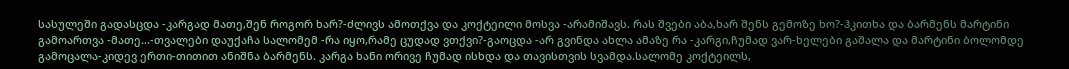სასულეში გადასცდა -კარგად მათე,შენ როგორ ხარ?-ძლივს ამოთქვა და კოქტეილი მოსვა -არამიშავს. რას შვები აბა,ხარ შენს გემოზე ხო?-ჰკითხა და ბარმენს მარტინი გამოართვა -მათე...-თვალები დაუქაჩა სალომემ -რა იყო,რამე ცუდად ვთქვი?-გაოცდა -არ გვინდა ახლა ამაზე რა -კარგი,ჩუმად ვარ-ხელები გაშალა და მარტინი ბოლომდე გამოცალა-კიდევ ერთი-თითით ანიშნა ბარმენს. კარგა ხანი ორივე ჩუმად ისხდა და თავისთვის სვამდა.სალომე კოქტეილს,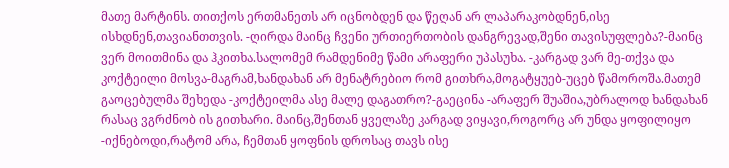მათე მარტინს. თითქოს ერთმანეთს არ იცნობდენ და წეღან არ ლაპარაკობდნენ,ისე ისხდნენ,თავიანთთვის. -ღირდა მაინც ჩვენი ურთიერთობის დანგრევად,შენი თავისუფლება?-მაინც ვერ მოითმინა და ჰკითხა.სალომემ რამდენიმე წამი არაფერი უპასუხა. -კარგად ვარ მე-თქვა და კოქტეილი მოსვა-მაგრამ,ხანდახან არ მენატრებიო რომ გითხრა,მოგატყუებ-უცებ წამოროშა.მათემ გაოცებულმა შეხედა -კოქტეილმა ასე მალე დაგათრო?-გაეცინა -არაფერ შუაშია,უბრალოდ ხანდახან რასაც ვგრძნობ ის გითხარი. მაინც,შენთან ყველაზე კარგად ვიყავი,როგორც არ უნდა ყოფილიყო -იქნებოდი,რატომ არა, ჩემთან ყოფნის დროსაც თავს ისე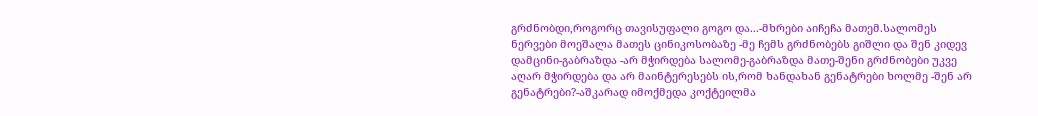გრძნობდი,როგორც თავისუფალი გოგო და...-მხრები აიჩეჩა მათემ.სალომეს ნერვები მოეშალა მათეს ცინიკოსობაზე -მე ჩემს გრძნობებს გიშლი და შენ კიდევ დამცინი-გაბრაზდა -არ მჭირდება სალომე-გაბრაზდა მათე-შენი გრძნობები უკვე აღარ მჭირდება და არ მაინტერესებს ის,რომ ხანდახან გენატრები ხოლმე -შენ არ გენატრები?-აშკარად იმოქმედა კოქტეილმა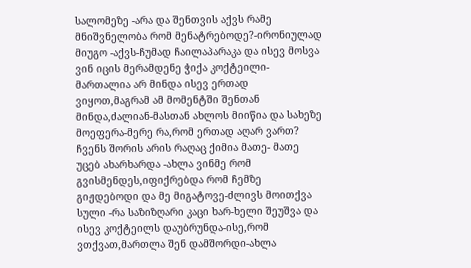სალომეზე -არა და შენთვის აქვს რამე მნიშვნელობა რომ მენატრებოდე?-ირონიულად მიუგო -აქვს-ჩუმად ჩაილაპარაკა და ისევ მოსვა ვინ იცის მერამდენე ჭიქა კოქტეილი-მართალია არ მინდა ისევ ერთად ვიყოთ,მაგრამ ამ მომენტში შენთან მინდა,ძალიან-მასთან ახლოს მიიწია და სახეზე მოეფერა-მერე რა,რომ ერთად აღარ ვართ? ჩვენს შორის არის რაღაც ქიმია მათე- მათე უცებ ახარხარდა -ახლა ვინმე რომ გვისმენდეს,იფიქრებდა რომ ჩემზე გიჟდებოდი და მე მიგატოვე-ძლივს მოითქვა სული -რა საზიზღარი კაცი ხარ-ხელი შეუშვა და ისევ კოქტეილს დაუბრუნდა-ისე,რომ ვთქვათ,მართლა შენ დამშორდი-ახლა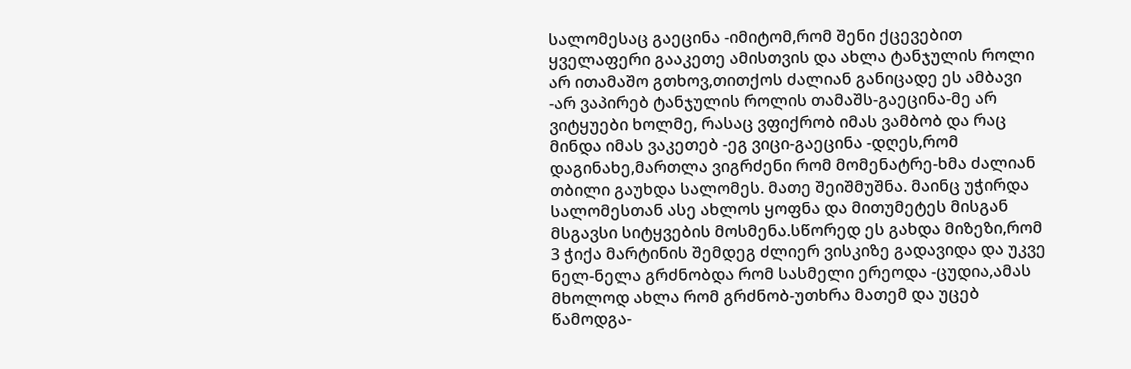სალომესაც გაეცინა -იმიტომ,რომ შენი ქცევებით ყველაფერი გააკეთე ამისთვის და ახლა ტანჯულის როლი არ ითამაშო გთხოვ,თითქოს ძალიან განიცადე ეს ამბავი -არ ვაპირებ ტანჯულის როლის თამაშს-გაეცინა-მე არ ვიტყუები ხოლმე, რასაც ვფიქრობ იმას ვამბობ და რაც მინდა იმას ვაკეთებ -ეგ ვიცი-გაეცინა -დღეს,რომ დაგინახე,მართლა ვიგრძენი რომ მომენატრე-ხმა ძალიან თბილი გაუხდა სალომეს. მათე შეიშმუშნა. მაინც უჭირდა სალომესთან ასე ახლოს ყოფნა და მითუმეტეს მისგან მსგავსი სიტყვების მოსმენა.სწორედ ეს გახდა მიზეზი,რომ 3 ჭიქა მარტინის შემდეგ ძლიერ ვისკიზე გადავიდა და უკვე ნელ-ნელა გრძნობდა რომ სასმელი ერეოდა -ცუდია,ამას მხოლოდ ახლა რომ გრძნობ-უთხრა მათემ და უცებ წამოდგა-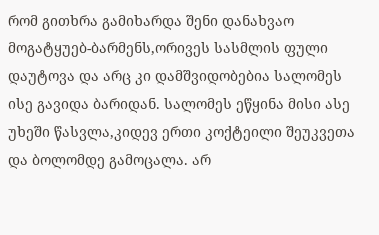რომ გითხრა გამიხარდა შენი დანახვაო მოგატყუებ-ბარმენს,ორივეს სასმლის ფული დაუტოვა და არც კი დამშვიდობებია სალომეს ისე გავიდა ბარიდან. სალომეს ეწყინა მისი ასე უხეში წასვლა,კიდევ ერთი კოქტეილი შეუკვეთა და ბოლომდე გამოცალა. არ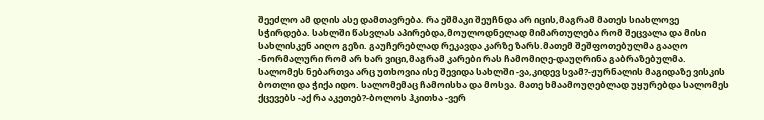შეეძლო ამ დღის ასე დამთავრება. რა ეშმაკი შეუჩნდა არ იცის,მაგრამ მათეს სიახლოვე სჭირდება. სახლში წასვლას აპირებდა,მოულოდნელად მიმართულება რომ შეცვალა და მისი სახლისკენ აიღო გეზი. გაუჩერებლად რეკავდა კარზე ზარს.მათემ შეშფოთებულმა გააღო -ნორმალური რომ არ ხარ ვიცი,მაგრამ კარები რას ჩამომიღე-დაუღრინა გაბრაზებულმა. სალომეს ნებართვა არც უთხოვია ისე შევიდა სახლში -ვა,კიდევ სვამ?-ჟურნალის მაგიდაზე ვისკის ბოთლი და ჭიქა იდო. სალომემაც ჩამოისხა და მოსვა. მათე ხმაამოუღებლად უყურებდა სალომეს ქცევებს -აქ რა აკეთებ?-ბოლოს ჰკითხა -ვერ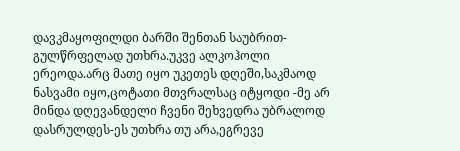დავკმაყოფილდი ბარში შენთან საუბრით-გულწრფელად უთხრა.უკვე ალკოჰოლი ერეოდა.არც მათე იყო უკეთეს დღეში,საკმაოდ ნასვამი იყო,ცოტათი მთვრალსაც იტყოდი -მე არ მინდა დღევანდელი ჩვენი შეხვედრა უბრალოდ დასრულდეს-ეს უთხრა თუ არა,ეგრევე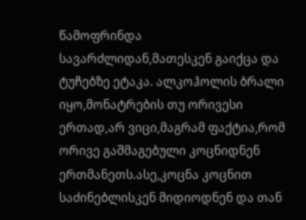წამოფრინდა სავარძლიდან,მათესკენ გაიქცა და ტუჩებზე ეტაკა. ალკოჰოლის ბრალი იყო,მონატრების თუ ორივესი ერთად,არ ვიცი,მაგრამ ფაქტია,რომ ორივე გაშმაგებული კოცნიდნენ ერთმანეთს.ასე,კოცნა კოცნით საძინებლისკენ მიდიოდნენ და თან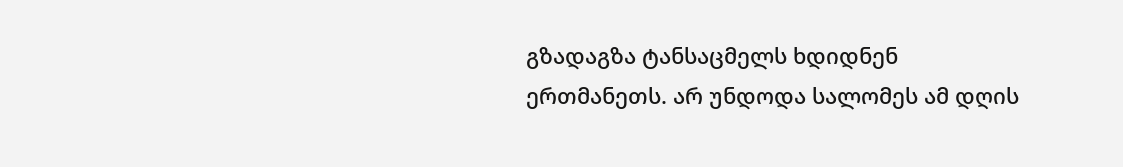გზადაგზა ტანსაცმელს ხდიდნენ ერთმანეთს. არ უნდოდა სალომეს ამ დღის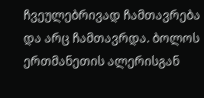ჩვეულებრივად ჩამთავრება და არც ჩამთავრდა. ბოლოს ერთმანეთის ალერისგან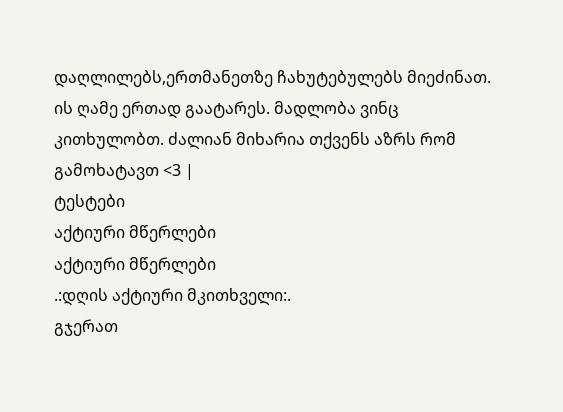დაღლილებს,ერთმანეთზე ჩახუტებულებს მიეძინათ. ის ღამე ერთად გაატარეს. მადლობა ვინც კითხულობთ. ძალიან მიხარია თქვენს აზრს რომ გამოხატავთ <3 |
ტესტები
აქტიური მწერლები
აქტიური მწერლები
.:დღის აქტიური მკითხველი:.
გჯერათ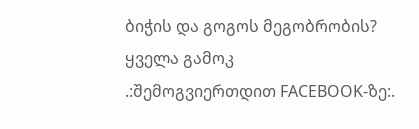ბიჭის და გოგოს მეგობრობის?
ყველა გამოკ
.:შემოგვიერთდით FACEBOOK-ზე:.